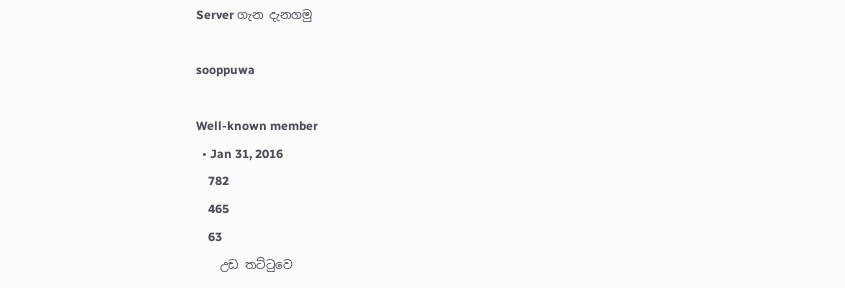Server ගැන දැනගමු

sooppuwa

Well-known member
  • Jan 31, 2016
    782
    465
    63
    උඩ තට්ටුවෙ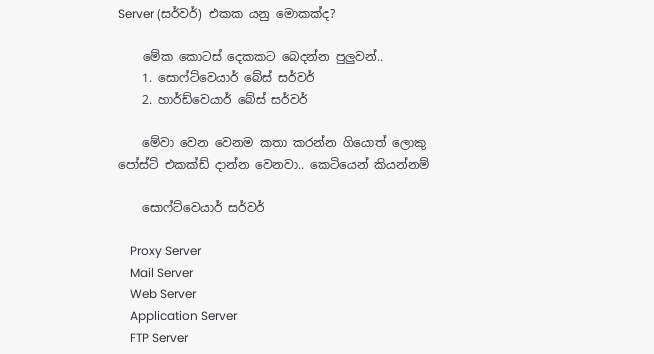Server (සර්වර්) එකක යනු මොකක්ද?

    මේක කොටස් දෙකකට බෙදන්න පුලුවන්..
    1. සොෆ්ට්වෙයාර් බේස් සර්වර්
    2. හාර්ඩ්වෙයාර් බේස් සර්වර්

    මේවා වෙන වෙනම කතා කරන්න ගියොත් ලොකු පෝස්‍ට් එකක්ඩ් දාන්න වෙනවා.. කෙටියෙන් කියන්නම්

    සොෆ්ට්වෙයාර් සර්වර්

    Proxy Server
    Mail Server
    Web Server
    Application Server
    FTP Server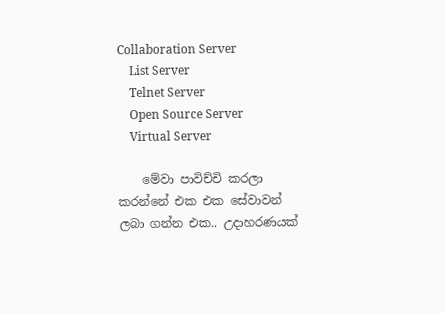Collaboration Server
    List Server
    Telnet Server
    Open Source Server
    Virtual Server

    මේවා පාවිච්චි කරලා කරන්නේ එක එක සේවාවන් ලබා ගන්න එක.. උදාහරණයක්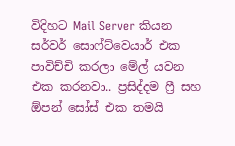විදිහට Mail Server කියන සර්වර් සොෆ්ට්වෙයාර් එක පාවිච්චි කරලා මේල් යවන එක කරනවා.. ප්‍රසිද්දම ෆ්‍රී සහ ඕපන් සෝස් එක තමයි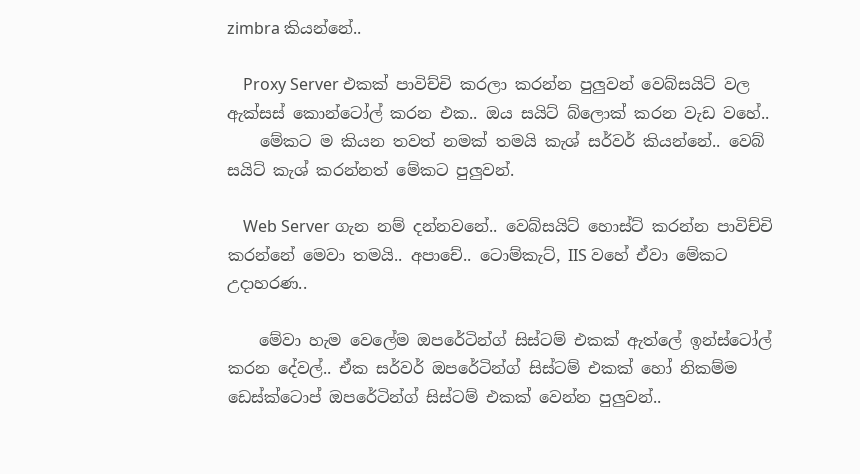zimbra කියන්නේ..

    Proxy Server එකක් පාවිච්චි කරලා කරන්න පුලුවන් වෙබ්සයිට් වල ඇක්සස් කොන්ටෝල් කරන එක.. ඔය සයිට් බ්ලොක් කරන වැඩ වහේ..
    මේකට ම කියන තවත් නමක් තමයි කැශ් සර්වර් කියන්නේ.. වෙබ් සයිට් කැශ් කරන්නත් මේකට පුලුවන්.

    Web Server ගැන නම් දන්නවනේ.. වෙබ්සයිට් හොස්ට් කරන්න පාවිච්චි කරන්නේ මෙවා තමයි.. අපාචේ.. ටොම්කැට්, IIS වහේ ඒවා මේකට උදාහරණ..

    මේවා හැම වෙලේම ඔපරේටින්ග් සිස්ටම් එකක් ඇත්ලේ ඉන්ස්ටෝල් කරන දේවල්.. ඒක සර්වර් ඔපරේටින්ග් සිස්ටම් එකක් හෝ නිකම්ම ඩෙස්ක්ටොප් ඔපරේටින්ග් සිස්ටම් එකක් වෙන්න පුලුවන්..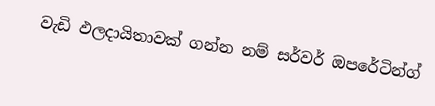වැඩි ඵලදායිතාවක් ගන්න නම් සර්වර් ඔපරේටින්ග්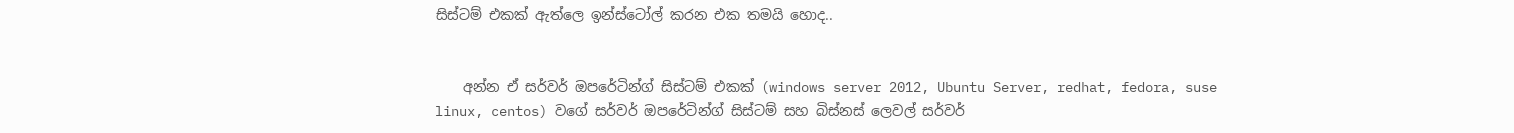සිස්ටම් එකක් ඇත්ලෙ ඉන්ස්ටෝල් කරන එක තමයි හොද..


    අන්න ඒ සර්වර් ඔපරේටින්ග් සිස්ටම් එකක් (windows server 2012, Ubuntu Server, redhat, fedora, suse linux, centos) වගේ සර්වර් ඔපරේටින්ග් සිස්ටම් සහ බිස්නස් ලෙවල් සර්වර්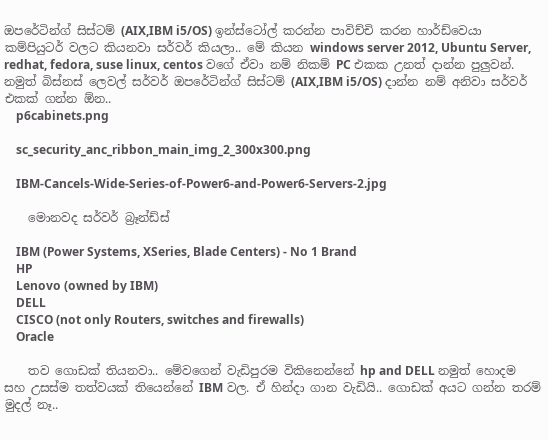ඔපරේටින්ග් සිස්ටම් (AIX,IBM i5/OS) ඉන්ස්ටෝල් කරන්න පාවිච්චි කරන හාර්ඩ්වෙයා කම්පියුටර් වලට කියනවා සර්වර් කියලා.. මේ කියන windows server 2012, Ubuntu Server, redhat, fedora, suse linux, centos වගේ ඒවා නම් නිකම් PC එකක උනත් දාන්න පුලුවන්. නමුත් බිස්නස් ලෙවල් සර්වර් ඔපරේටින්ග් සිස්ටම් (AIX,IBM i5/OS) දාන්න නම් අනිවා සර්වර් එකක් ගන්න ඕන..
    p6cabinets.png

    sc_security_anc_ribbon_main_img_2_300x300.png

    IBM-Cancels-Wide-Series-of-Power6-and-Power6-Servers-2.jpg

    මොනවද සර්වර් බ්‍රෑන්ඩ්ස්

    IBM (Power Systems, XSeries, Blade Centers) - No 1 Brand
    HP
    Lenovo (owned by IBM)
    DELL
    CISCO (not only Routers, switches and firewalls)
    Oracle

    තව ගොඩක් තියනවා.. මේවගෙන් වැඩිපුරම විකිනෙන්නේ hp and DELL නමුත් හොදම සහ උසස්ම තත්වයක් තියෙන්නේ IBM වල. ඒ හින්දා ගාන වැඩියි.. ගොඩක් අයට ගන්න තරම් මුදල් නෑ..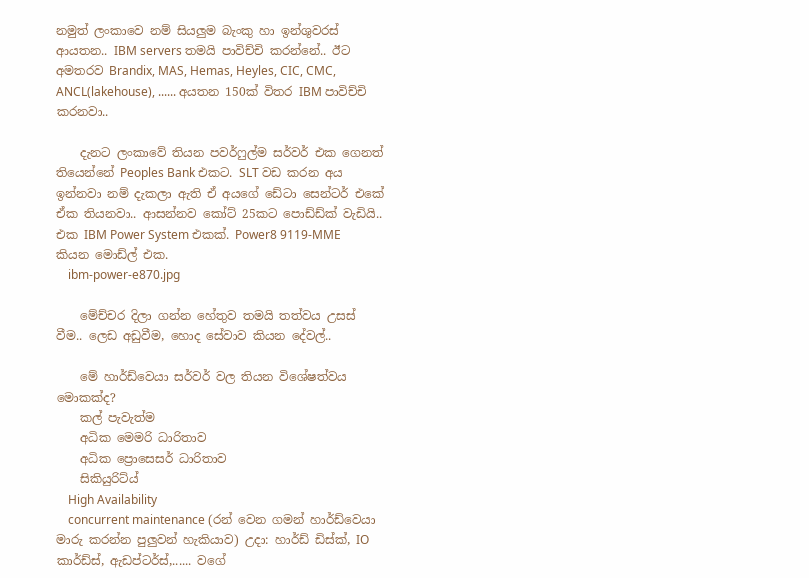නමුත් ලංකාවෙ නම් සියලුම බැංකු හා ඉන්ශුවරස් ආයතන.. IBM servers තමයි පාවිච්චි කරන්නේ.. ඊට අමතරව Brandix, MAS, Hemas, Heyles, CIC, CMC, ANCL(lakehouse), ...... අයතන 150ක් විතර IBM පාවිච්චි කරනවා..

    දැනට ලංකාවේ තියන පවර්ෆුල්ම සර්වර් එක ගෙනත් තියෙන්නේ Peoples Bank එකට. SLT වඩ කරන අය ඉන්නවා නම් දැකලා ඇති ඒ අයගේ ඩේටා සෙන්ටර් එකේ ඒක තියනවා.. ආසන්නව කෝට් 25කට පොඩ්ඩ්ක් වැඩියි.. එක IBM Power System එකක්. Power8 9119-MME කියන මොඩ්ල් එක.
    ibm-power-e870.jpg

    මේච්චර දිලා ගන්න හේතුව තමයි තත්වය උසස් වීම.. ලෙඩ අඩුවීම, හොද සේවාව කියන දේවල්..

    මේ හාර්ඩ්වෙයා සර්වර් වල තියන විශේෂත්වය මොකක්ද?
    කල් පැවැත්ම
    අධික මෙමරි ධාරිතාව
    අධික ප්‍රොසෙසර් ධාරිතාව
    සිකියුරිට්ය්
    High Availability
    concurrent maintenance (රන් වෙන ගමන් හාර්ඩ්වෙයා මාරු කරන්න පුලුවන් හැකියාව) උදා: හාර්ඩ් ඩිස්ක්, IO කාර්ඩ්ස්, ඇඩප්ටර්ස්,...... වගේ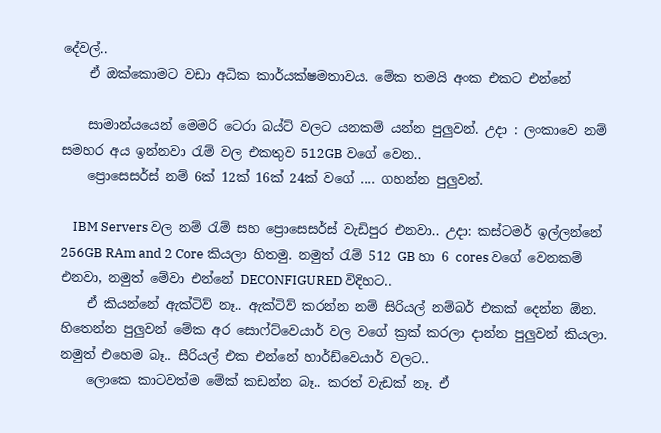දේවල්..
    ඒ ඔක්කොමට වඩා අධික කාර්යක්ෂමතාවය. මේක තමයි අංක එකට එන්නේ

    සාමාන්යයෙන් මෙමරි ටෙරා බය්ට් වලට යනකම් යන්න පුලුවන්. උදා : ලංකාවෙ නම් සමහර අය ඉන්නවා රැම් වල එකතුව 512GB වගේ වෙන..
    ප්‍රොසෙසර්ස් නම් 6ක් 12ක් 16ක් 24ක් වගේ .... ගහන්න පුලුවන්.

    IBM Servers වල නම් රැම් සහ ප්‍රොසෙසර්ස් වැඩිපුර එනවා.. උදා: කස්ටමර් ඉල්ලන්නේ 256GB RAm and 2 Core කියලා හිතමු. නමුත් රැම් 512 GB හා 6 cores වගේ වෙනකම් එනවා, නමුත් මේවා එන්නේ DECONFIGURED විදිහට..
    ඒ කියන්නේ ඇක්ටිව් නෑ.. ඇක්ටිව් කරන්න නම් සිරියල් නම්බර් එකක් දෙන්න ඕන. හිතෙන්න පුලුවන් මේක අර සොෆ්ට්වෙයාර් වල වගේ ක්‍රක් කරලා දාන්න පුලුවන් කියලා. නමුත් එහෙම බෑ.. සීරියල් එක එන්නේ හාර්ඩ්වෙයාර් වලට..
    ලොකෙ කාටවත්ම මේක් කඩන්න බෑ.. කරත් වැඩක් නෑ. ඒ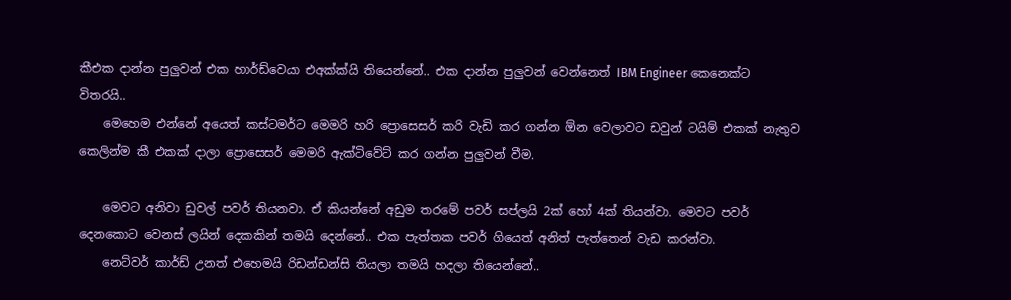කීඑක දාන්න පුලුවන් එක හාර්ඩ්වෙයා එඅක්ක්යි තියෙන්නේ.. එක දාන්න පුලුවන් වෙන්නෙත් IBM Engineer කෙනෙක්ට විතරයි..
    මෙහෙම එන්නේ අයෙත් කස්ටමර්ට මෙමරි හරි ප්‍රොසෙසර් කරි වැඩි කර ගන්න ඕන වෙලාවට ඩවුන් ටයිම් එකක් නැතුව කෙලින්ම කී එකක් දාලා ප්‍රොසෙසර් මෙමරි ඇක්‍ටිවේට් කර ගන්න පුලුවන් වීම.

    මෙවට අනිවා ඩුවල් පවර් තියනවා. ඒ කියන්නේ අඩුම තරමේ පවර් සප්ලයි 2ක් හෝ 4ක් තියන්වා. මෙවට පවර් දෙනකොට වෙනස් ලයින් දෙකකින් තමයි දෙන්නේ.. එක පැත්තක පවර් ගියෙත් අනිත් පැත්තෙන් වැඩ කරන්වා.
    නෙට්වර් කාර්ඩ් උනත් එහෙමයි රිඩන්ඩන්සි තියලා තමයි හදලා තියෙන්නේ..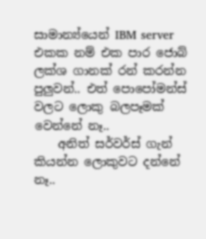සාමාන්‍ය්යෙන් IBM server එකක නම් එක පාර ජොබ් ලක්ශ ගානක් රන් කරන්න පුලුවන්.. එත් පොපෝමන්ස් වලට ලොකු බලපෑමක් වෙන්නේ නෑ..
    අනිත් සර්වර්ස් ගැන් කියන්න ලොකුවට දන්නේ නෑ..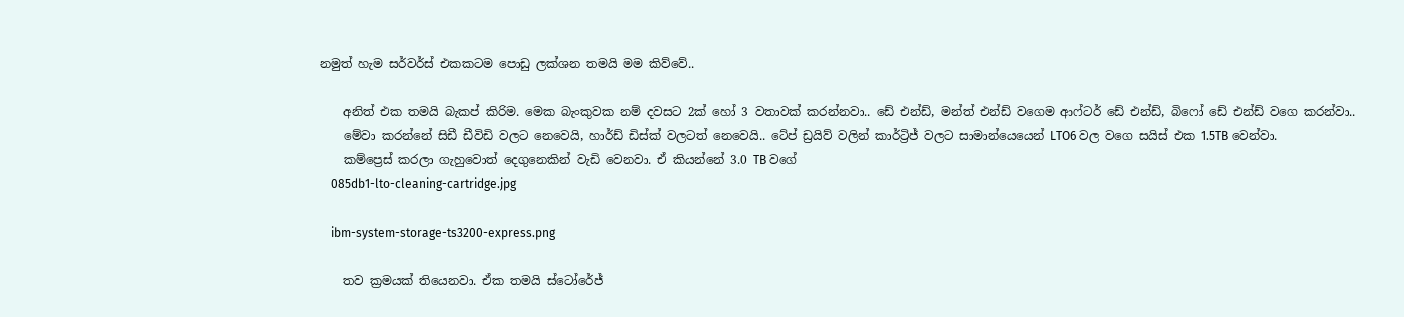නමුත් හැම සර්වර්ස් එකකටම පොඩු ලක්ශන තමයි මම කිව්වේ..

    අනිත් එක තමයි බැකප් කිරිම. මෙක බැංකුවක නම් දවසට 2ක් හෝ 3 වතාවක් කරන්නවා.. ඩේ එන්ඩ්, මන්ත් එන්ඩ් වගෙම ආෆ්‍ටර් ඩේ එන්ඩ්, බිෆෝ ඩේ එන්ඩ් වගෙ කරන්වා..
    මේවා කරන්නේ සිඩී ඩීවිඩි වලට නෙවෙයි, හාර්ඩ් ඩිස්ක් වලටත් නෙවෙයි.. ටේප් ඩ්‍රයිව් වලින් කාර්ට්‍රිජ් වලට සාමාන්යෙයෙන් LTO6 වල වගෙ සයිස් එක 1.5TB වෙන්වා.
    කම්ප්‍රෙස් කරලා ගැහුවොත් දෙගුනෙකින් වැඩි වෙනවා. ඒ කියන්නේ 3.0 TB වගේ
    085db1-lto-cleaning-cartridge.jpg

    ibm-system-storage-ts3200-express.png

    තව ක්‍රමයක් තියෙනවා. ඒක තමයි ස්ටෝරේජ්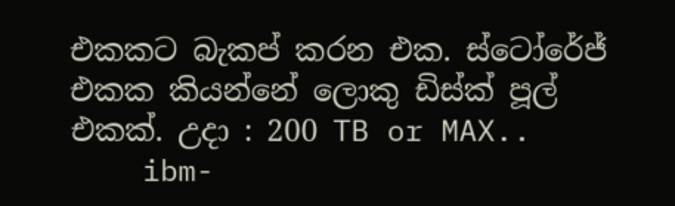එකකට බැකප් කරන එක. ස්ටෝරේජ් එකක කියන්නේ ලොකු ඩිස්ක් පූල් එකක්. උදා : 200 TB or MAX..
    ibm-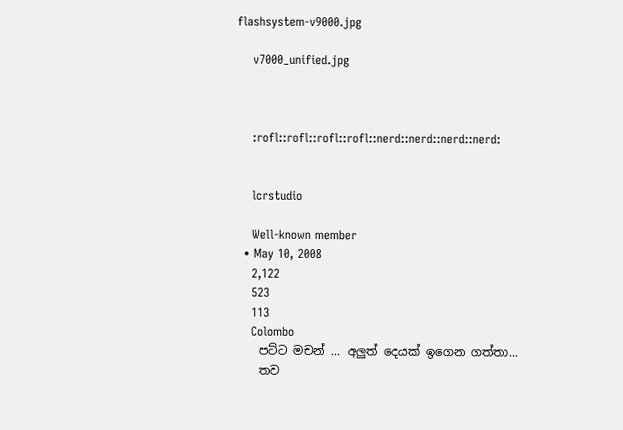flashsystem-v9000.jpg

    v7000_unified.jpg



    :rofl::rofl::rofl::rofl::nerd::nerd::nerd::nerd:


    lcrstudio

    Well-known member
  • May 10, 2008
    2,122
    523
    113
    Colombo
    පට්ට මචන් ... අලුත් දෙයක් ඉගෙන ගත්තා...
    තව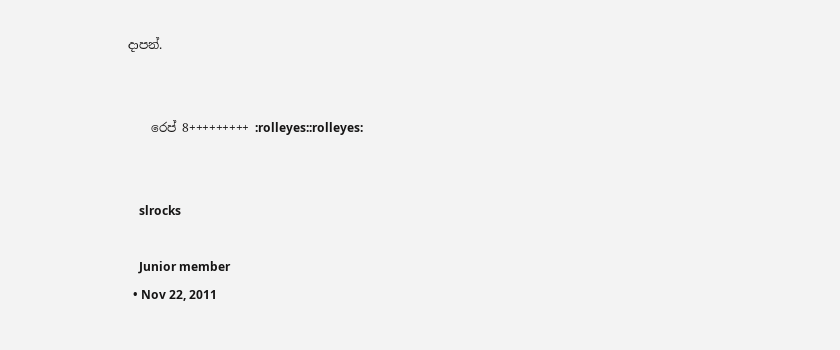දාපන්.


    රෙප් 8+++++++++ :rolleyes::rolleyes:


    slrocks

    Junior member
  • Nov 22, 2011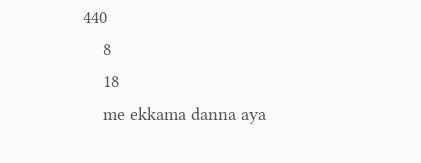440
    8
    18
    me ekkama danna aya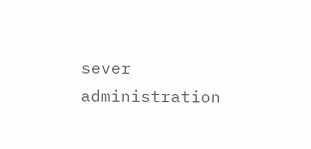sever administration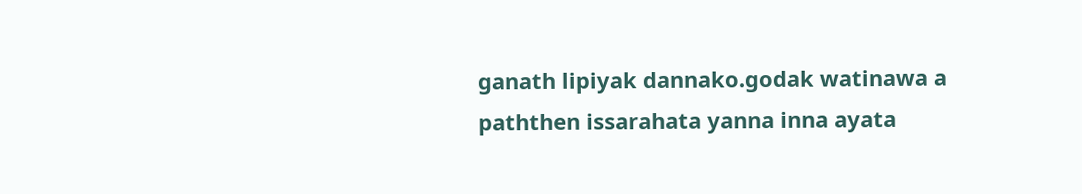ganath lipiyak dannako.godak watinawa a paththen issarahata yanna inna ayata